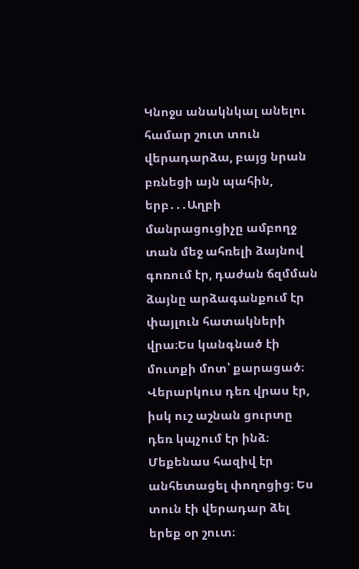Կնոջս անակնկալ անելու համար շուտ տուն վերադարձա, բայց նրան բռնեցի այն պահին, երբ․․․Աղբի մանրացուցիչը ամբողջ տան մեջ ահռելի ձայնով գոռում էր, դաժան ճզմման ձայնը արձագանքում էր փայլուն հատակների վրա։Ես կանգնած էի մուտքի մոտ՝ քարացած։ Վերարկուս դեռ վրաս էր, իսկ ուշ աշնան ցուրտը դեռ կպչում էր ինձ։ Մեքենաս հազիվ էր անհետացել փողոցից։ Ես տուն էի վերադար ձել երեք օր շուտ։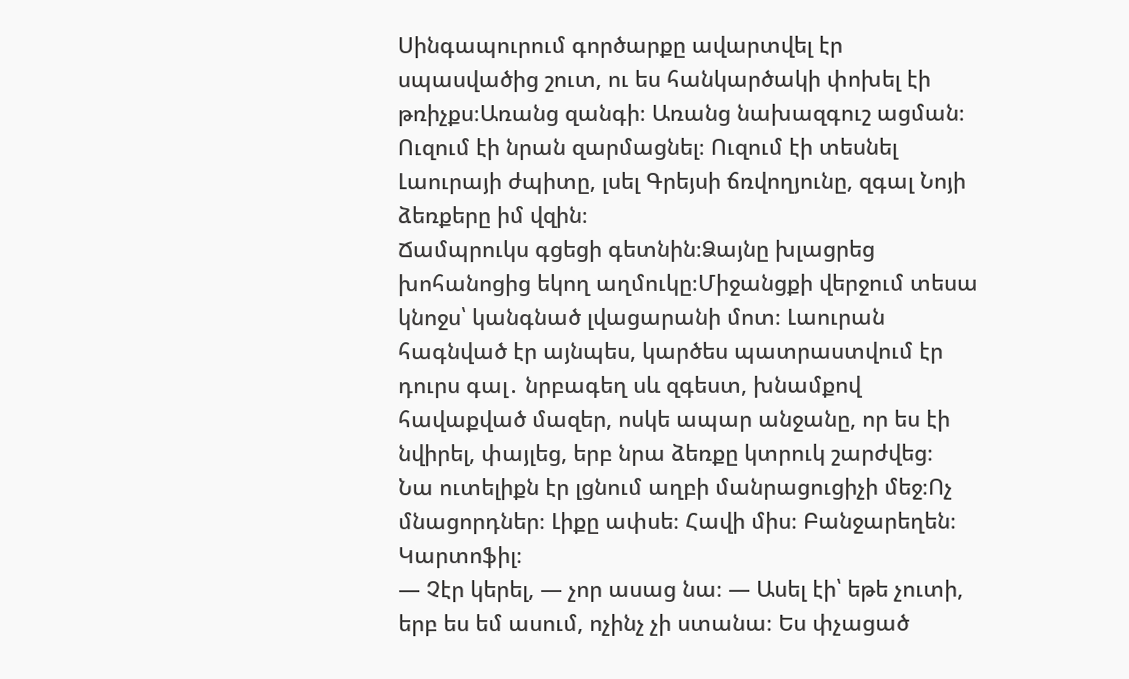Սինգապուրում գործարքը ավարտվել էր սպասվածից շուտ, ու ես հանկարծակի փոխել էի թռիչքս։Առանց զանգի։ Առանց նախազգուշ ացման։ Ուզում էի նրան զարմացնել։ Ուզում էի տեսնել Լաուրայի ժպիտը, լսել Գրեյսի ճռվողյունը, զգալ Նոյի ձեռքերը իմ վզին։
Ճամպրուկս գցեցի գետնին։Ձայնը խլացրեց խոհանոցից եկող աղմուկը։Միջանցքի վերջում տեսա կնոջս՝ կանգնած լվացարանի մոտ։ Լաուրան հագնված էր այնպես, կարծես պատրաստվում էր դուրս գալ․ նրբագեղ սև զգեստ, խնամքով հավաքված մազեր, ոսկե ապար անջանը, որ ես էի նվիրել, փայլեց, երբ նրա ձեռքը կտրուկ շարժվեց։
Նա ուտելիքն էր լցնում աղբի մանրացուցիչի մեջ։Ոչ մնացորդներ։ Լիքը ափսե։ Հավի միս։ Բանջարեղեն։ Կարտոֆիլ։
— Չէր կերել, — չոր ասաց նա։ — Ասել էի՝ եթե չուտի, երբ ես եմ ասում, ոչինչ չի ստանա։ Ես փչացած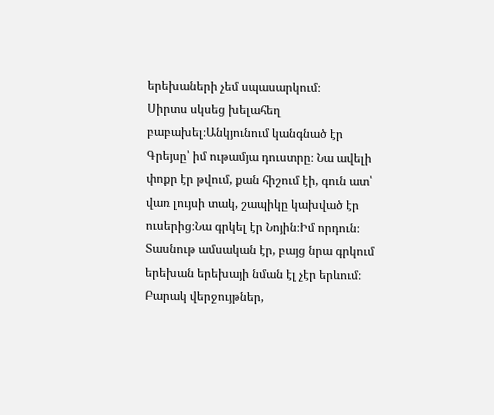երեխաների չեմ սպասարկում։
Սիրտս սկսեց խելահեղ բաբախել։Անկյունում կանգնած էր Գրեյսը՝ իմ ութամյա դուստրը։ Նա ավելի փոքր էր թվում, քան հիշում էի, գուն ատ՝ վառ լույսի տակ, շապիկը կախված էր ուսերից։Նա գրկել էր Նոյին։Իմ որդուն։
Տասնութ ամսական էր, բայց նրա գրկում երեխան երեխայի նման էլ չէր երևում։ Բարակ վերջույթներ,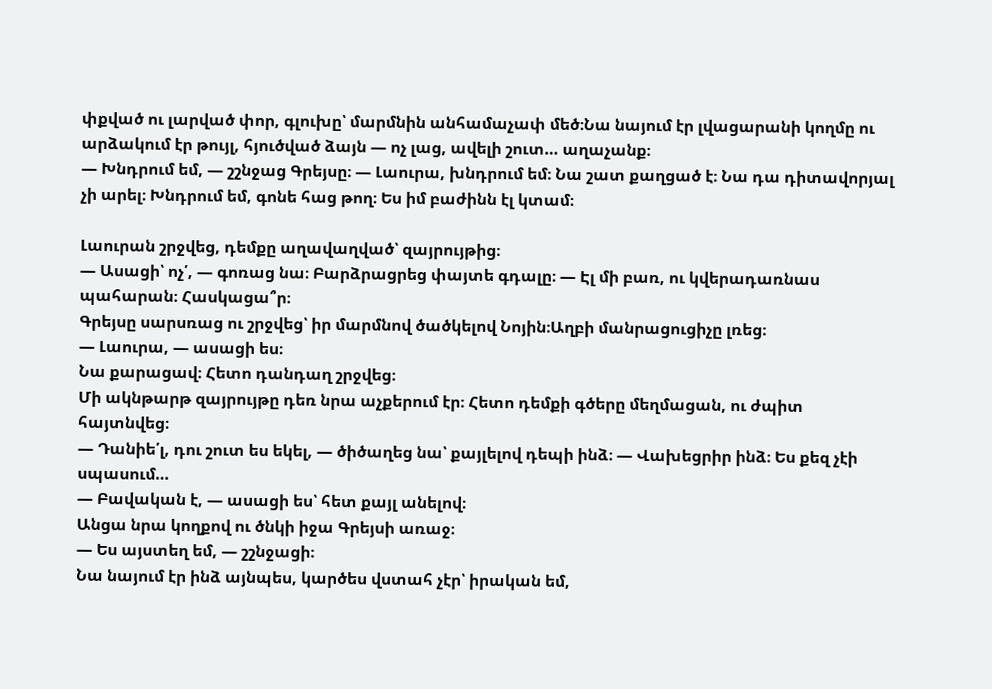փքված ու լարված փոր, գլուխը՝ մարմնին անհամաչափ մեծ։Նա նայում էր լվացարանի կողմը ու արձակում էր թույլ, հյուծված ձայն — ոչ լաց, ավելի շուտ… աղաչանք։
— Խնդրում եմ, — շշնջաց Գրեյսը։ — Լաուրա, խնդրում եմ։ Նա շատ քաղցած է։ Նա դա դիտավորյալ չի արել։ Խնդրում եմ, գոնե հաց թող։ Ես իմ բաժինն էլ կտամ։

Լաուրան շրջվեց, դեմքը աղավաղված՝ զայրույթից։
— Ասացի՝ ոչ՛, — գոռաց նա։ Բարձրացրեց փայտե գդալը։ — Էլ մի բառ, ու կվերադառնաս պահարան։ Հասկացա՞ր։
Գրեյսը սարսռաց ու շրջվեց՝ իր մարմնով ծածկելով Նոյին։Աղբի մանրացուցիչը լռեց։
— Լաուրա, — ասացի ես։
Նա քարացավ։ Հետո դանդաղ շրջվեց։
Մի ակնթարթ զայրույթը դեռ նրա աչքերում էր։ Հետո դեմքի գծերը մեղմացան, ու ժպիտ հայտնվեց։
— Դանիե՛լ, դու շուտ ես եկել, — ծիծաղեց նա՝ քայլելով դեպի ինձ։ — Վախեցրիր ինձ։ Ես քեզ չէի սպասում…
— Բավական է, — ասացի ես՝ հետ քայլ անելով։
Անցա նրա կողքով ու ծնկի իջա Գրեյսի առաջ։
— Ես այստեղ եմ, — շշնջացի։
Նա նայում էր ինձ այնպես, կարծես վստահ չէր՝ իրական եմ,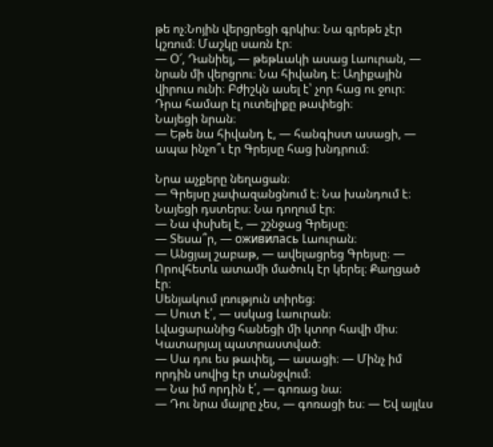թե ոչ։Նոյին վերցրեցի գրկիս։ Նա գրեթե չէր կշռում։ Մաշկը սառն էր։
— Օ՜, Դանիել, — թեթևակի ասաց Լաուրան, — նրան մի վերցրու։ Նա հիվանդ է։ Աղիքային վիրուս ունի։ Բժիշկն ասել է՝ չոր հաց ու ջուր։ Դրա համար էլ ուտելիքը թափեցի։
Նայեցի նրան։
— Եթե նա հիվանդ է, — հանգիստ ասացի, — ապա ինչո՞ւ էր Գրեյսը հաց խնդրում։

Նրա աչքերը նեղացան։
— Գրեյսը չափազանցնում է։ Նա խանդում է։
Նայեցի դստերս։ Նա դողում էր։
— Նա փսխել է, — շշնջաց Գրեյսը։
— Տեսա՞ր, — оживилась Լաուրան։
— Անցյալ շաբաթ, — ավելացրեց Գրեյսը։ — Որովհետև ատամի մածուկ էր կերել։ Քաղցած էր։
Սենյակում լռություն տիրեց։
— Սուտ է՛, — սսկաց Լաուրան։
Լվացարանից հանեցի մի կտոր հավի միս։ Կատարյալ պատրաստված։
— Սա դու ես թափել, — ասացի։ — Մինչ իմ որդին սովից էր տանջվում։
— Նա իմ որդին է՛, — գոռաց նա։
— Դու նրա մայրը չես, — գոռացի ես։ — Եվ այլևս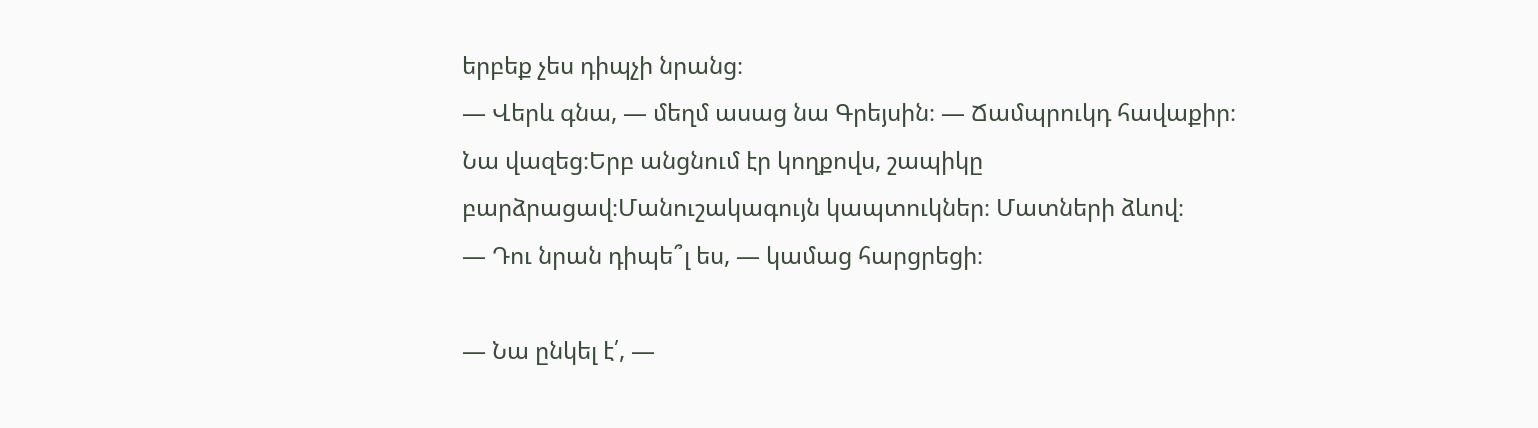երբեք չես դիպչի նրանց։
— Վերև գնա, — մեղմ ասաց նա Գրեյսին։ — Ճամպրուկդ հավաքիր։
Նա վազեց։Երբ անցնում էր կողքովս, շապիկը բարձրացավ։Մանուշակագույն կապտուկներ։ Մատների ձևով։
— Դու նրան դիպե՞լ ես, — կամաց հարցրեցի։

— Նա ընկել է՛, —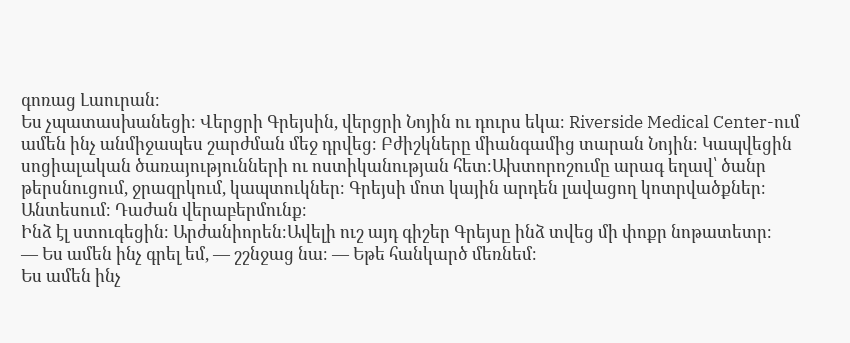գոռաց Լաուրան։
Ես չպատասխանեցի։ Վերցրի Գրեյսին, վերցրի Նոյին ու դուրս եկա։ Riverside Medical Center-ում ամեն ինչ անմիջապես շարժման մեջ դրվեց։ Բժիշկները միանգամից տարան Նոյին։ Կապվեցին սոցիալական ծառայությունների ու ոստիկանության հետ։Ախտորոշումը արագ եղավ՝ ծանր թերսնուցում, ջրազրկում, կապտուկներ։ Գրեյսի մոտ կային արդեն լավացող կոտրվածքներ։ Անտեսում։ Դաժան վերաբերմունք։
Ինձ էլ ստուգեցին։ Արժանիորեն։Ավելի ուշ այդ գիշեր Գրեյսը ինձ տվեց մի փոքր նոթատետր։
— Ես ամեն ինչ գրել եմ, — շշնջաց նա։ — Եթե հանկարծ մեռնեմ։
Ես ամեն ինչ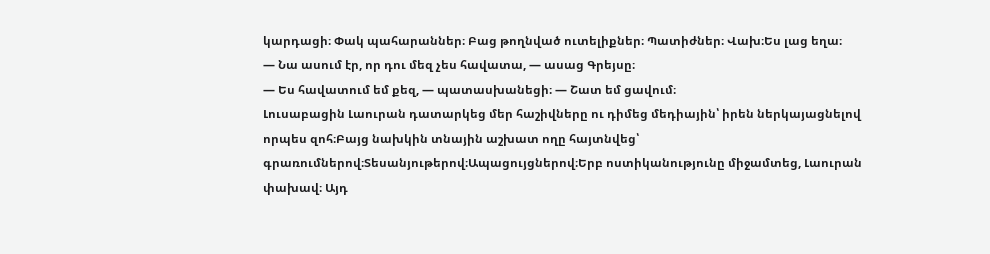կարդացի։ Փակ պահարաններ։ Բաց թողնված ուտելիքներ։ Պատիժներ։ Վախ։Ես լաց եղա։
— Նա ասում էր, որ դու մեզ չես հավատա, — ասաց Գրեյսը։
— Ես հավատում եմ քեզ, — պատասխանեցի։ — Շատ եմ ցավում։
Լուսաբացին Լաուրան դատարկեց մեր հաշիվները ու դիմեց մեդիային՝ իրեն ներկայացնելով որպես զոհ։Բայց նախկին տնային աշխատ ողը հայտնվեց՝ գրառումներով։Տեսանյութերով։Ապացույցներով։Երբ ոստիկանությունը միջամտեց, Լաուրան փախավ։ Այդ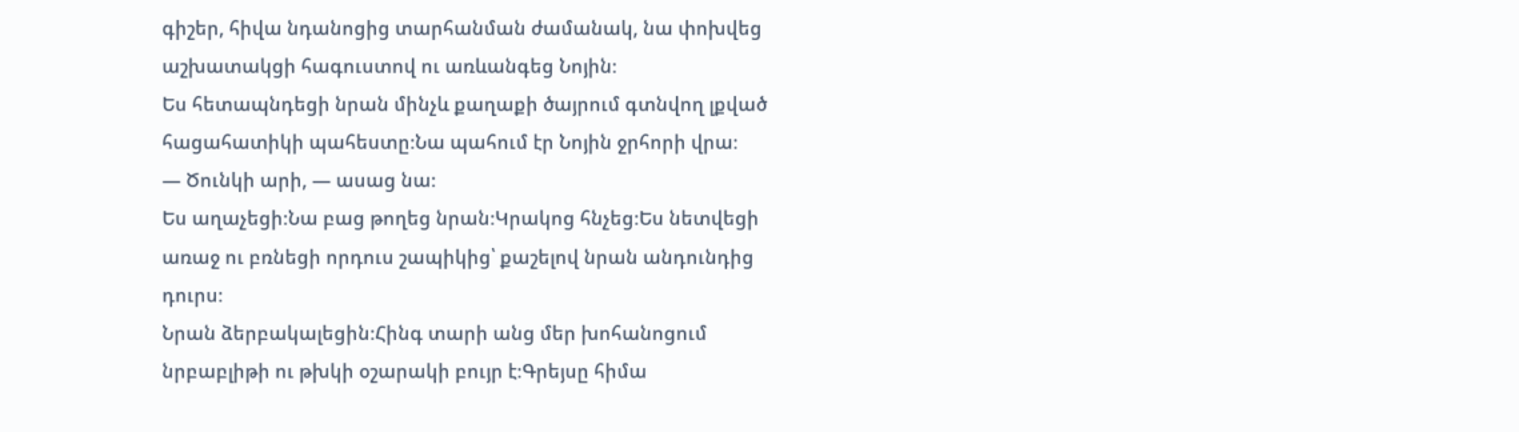գիշեր, հիվա նդանոցից տարհանման ժամանակ, նա փոխվեց աշխատակցի հագուստով ու առևանգեց Նոյին։
Ես հետապնդեցի նրան մինչև քաղաքի ծայրում գտնվող լքված հացահատիկի պահեստը։Նա պահում էր Նոյին ջրհորի վրա։
— Ծունկի արի, — ասաց նա։
Ես աղաչեցի։Նա բաց թողեց նրան։Կրակոց հնչեց։Ես նետվեցի առաջ ու բռնեցի որդուս շապիկից՝ քաշելով նրան անդունդից դուրս։
Նրան ձերբակալեցին։Հինգ տարի անց մեր խոհանոցում նրբաբլիթի ու թխկի օշարակի բույր է։Գրեյսը հիմա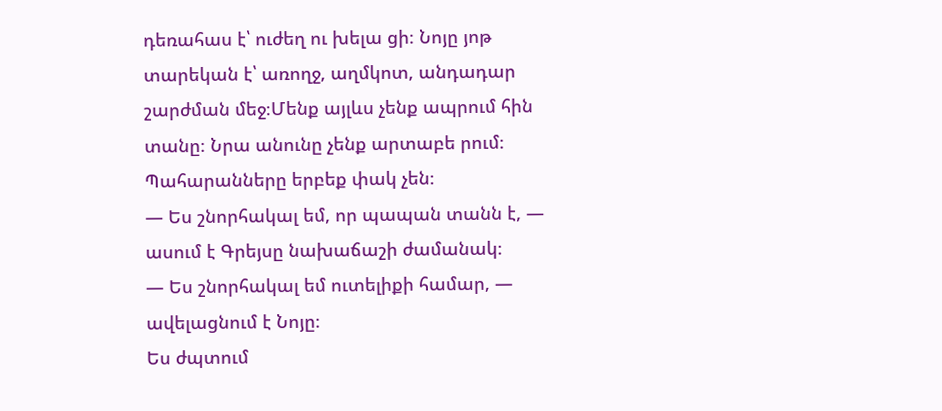դեռահաս է՝ ուժեղ ու խելա ցի։ Նոյը յոթ տարեկան է՝ առողջ, աղմկոտ, անդադար շարժման մեջ։Մենք այլևս չենք ապրում հին տանը։ Նրա անունը չենք արտաբե րում։
Պահարանները երբեք փակ չեն։
— Ես շնորհակալ եմ, որ պապան տանն է, — ասում է Գրեյսը նախաճաշի ժամանակ։
— Ես շնորհակալ եմ ուտելիքի համար, — ավելացնում է Նոյը։
Ես ժպտում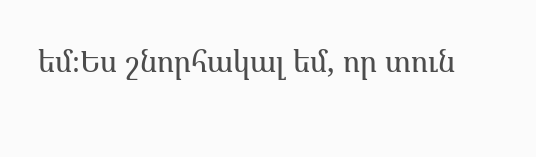եմ։Ես շնորհակալ եմ, որ տուն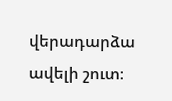վերադարձա ավելի շուտ։